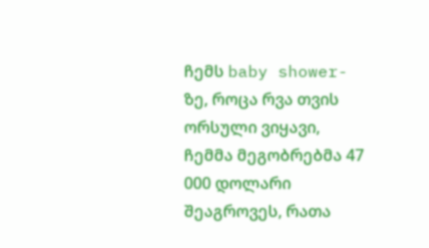ჩემს baby shower-ზე, როცა რვა თვის ორსული ვიყავი, ჩემმა მეგობრებმა 47 000 დოლარი შეაგროვეს, რათა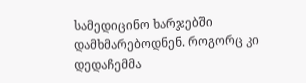სამედიცინო ხარჯებში დამხმარებოდნენ. როგორც კი დედაჩემმა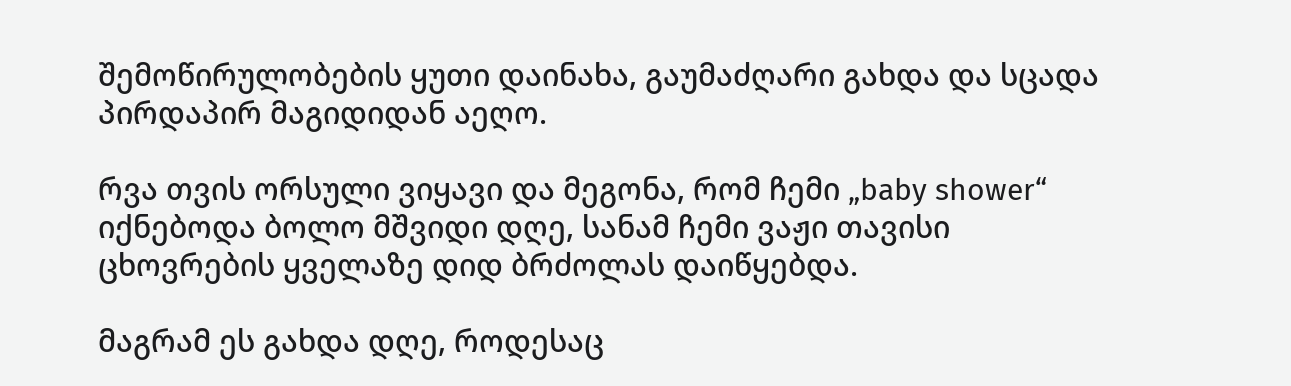შემოწირულობების ყუთი დაინახა, გაუმაძღარი გახდა და სცადა პირდაპირ მაგიდიდან აეღო.

რვა თვის ორსული ვიყავი და მეგონა, რომ ჩემი „baby shower“ იქნებოდა ბოლო მშვიდი დღე, სანამ ჩემი ვაჟი თავისი ცხოვრების ყველაზე დიდ ბრძოლას დაიწყებდა.

მაგრამ ეს გახდა დღე, როდესაც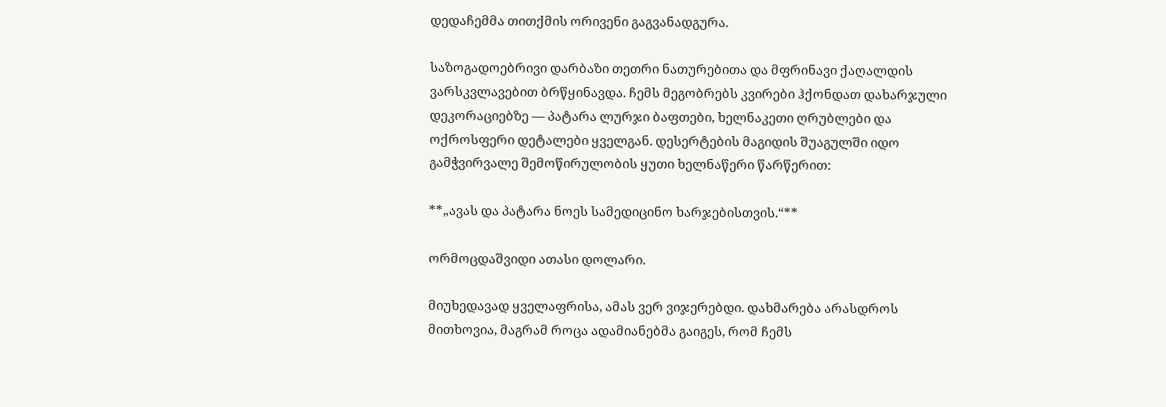დედაჩემმა თითქმის ორივენი გაგვანადგურა.

საზოგადოებრივი დარბაზი თეთრი ნათურებითა და მფრინავი ქაღალდის ვარსკვლავებით ბრწყინავდა. ჩემს მეგობრებს კვირები ჰქონდათ დახარჯული დეკორაციებზე — პატარა ლურჯი ბაფთები, ხელნაკეთი ღრუბლები და ოქროსფერი დეტალები ყველგან. დესერტების მაგიდის შუაგულში იდო გამჭვირვალე შემოწირულობის ყუთი ხელნაწერი წარწერით:

**„ავას და პატარა ნოეს სამედიცინო ხარჯებისთვის.“**

ორმოცდაშვიდი ათასი დოლარი.

მიუხედავად ყველაფრისა, ამას ვერ ვიჯერებდი. დახმარება არასდროს მითხოვია, მაგრამ როცა ადამიანებმა გაიგეს, რომ ჩემს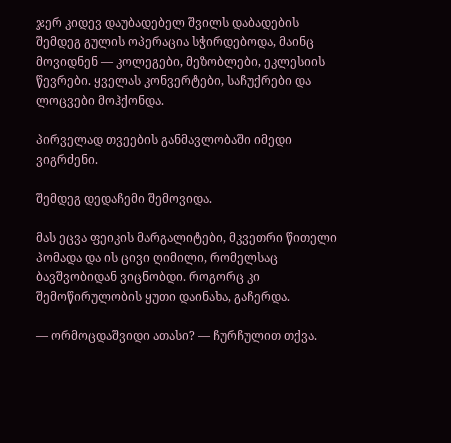ჯერ კიდევ დაუბადებელ შვილს დაბადების შემდეგ გულის ოპერაცია სჭირდებოდა, მაინც მოვიდნენ — კოლეგები, მეზობლები, ეკლესიის წევრები. ყველას კონვერტები, საჩუქრები და ლოცვები მოჰქონდა.

პირველად თვეების განმავლობაში იმედი ვიგრძენი.

შემდეგ დედაჩემი შემოვიდა.

მას ეცვა ფეიკის მარგალიტები, მკვეთრი წითელი პომადა და ის ცივი ღიმილი, რომელსაც ბავშვობიდან ვიცნობდი. როგორც კი შემოწირულობის ყუთი დაინახა, გაჩერდა.

— ორმოცდაშვიდი ათასი? — ჩურჩულით თქვა.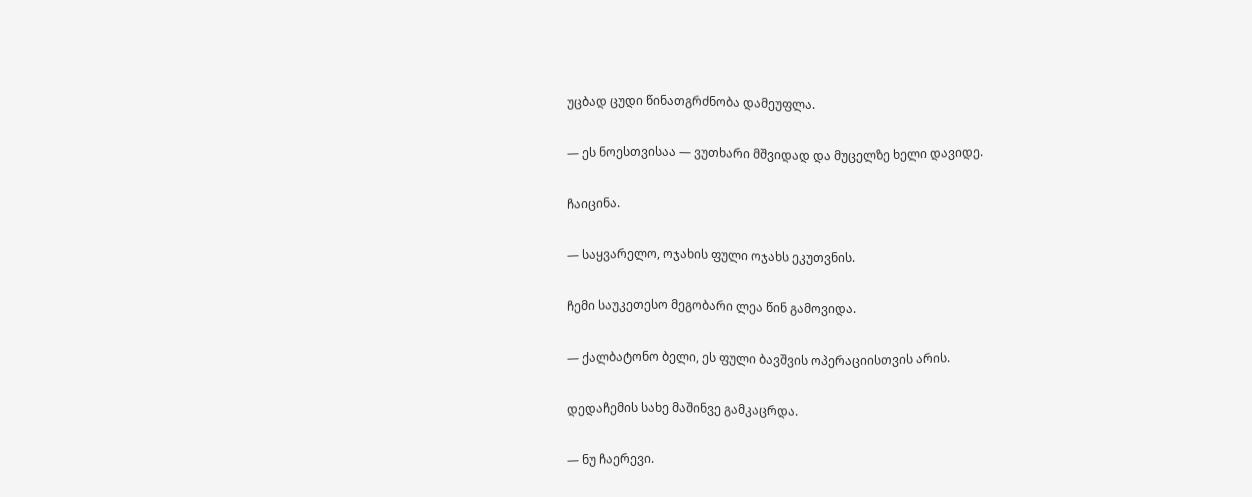უცბად ცუდი წინათგრძნობა დამეუფლა.

— ეს ნოესთვისაა — ვუთხარი მშვიდად და მუცელზე ხელი დავიდე.

ჩაიცინა.

— საყვარელო, ოჯახის ფული ოჯახს ეკუთვნის.

ჩემი საუკეთესო მეგობარი ლეა წინ გამოვიდა.

— ქალბატონო ბელი, ეს ფული ბავშვის ოპერაციისთვის არის.

დედაჩემის სახე მაშინვე გამკაცრდა.

— ნუ ჩაერევი.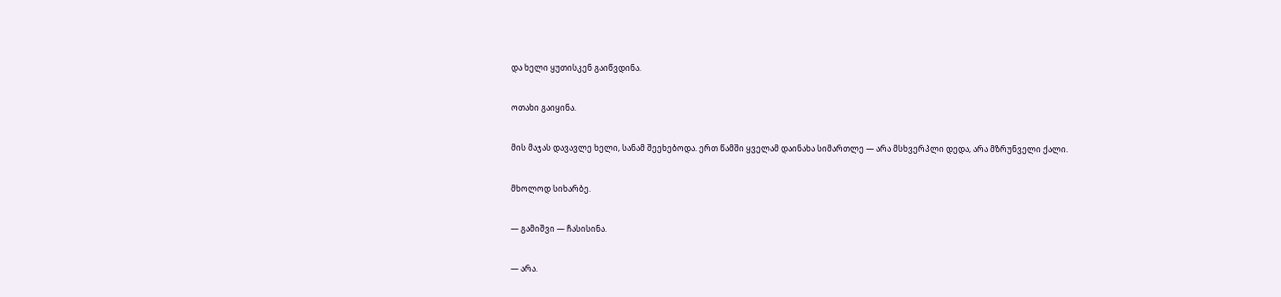და ხელი ყუთისკენ გაიწვდინა.

ოთახი გაიყინა.

მის მაჯას დავავლე ხელი, სანამ შეეხებოდა. ერთ წამში ყველამ დაინახა სიმართლე — არა მსხვერპლი დედა, არა მზრუნველი ქალი.

მხოლოდ სიხარბე.

— გამიშვი — ჩასისინა.

— არა.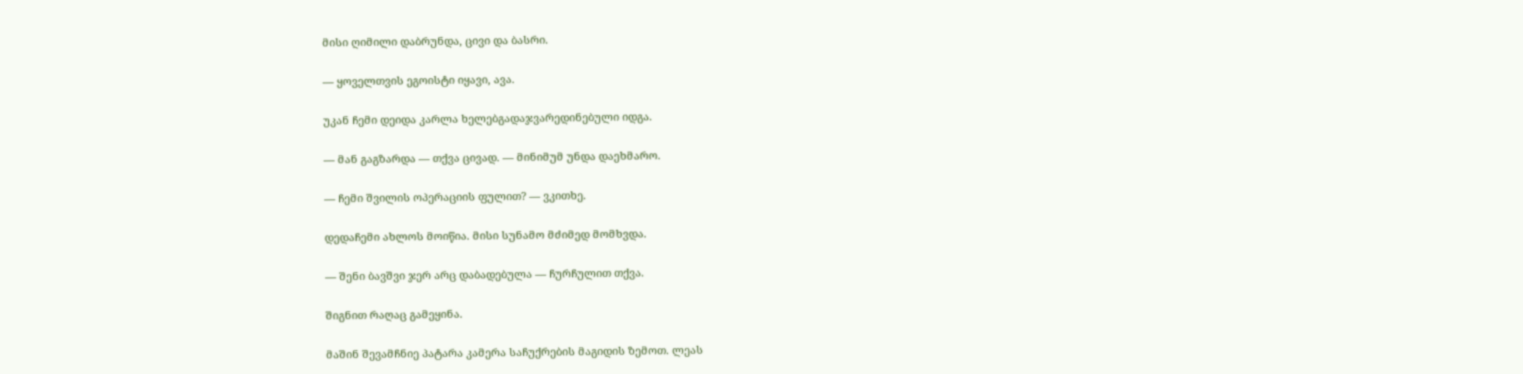მისი ღიმილი დაბრუნდა, ცივი და ბასრი.

— ყოველთვის ეგოისტი იყავი, ავა.

უკან ჩემი დეიდა კარლა ხელებგადაჯვარედინებული იდგა.

— მან გაგზარდა — თქვა ცივად. — მინიმუმ უნდა დაეხმარო.

— ჩემი შვილის ოპერაციის ფულით? — ვკითხე.

დედაჩემი ახლოს მოიწია. მისი სუნამო მძიმედ მომხვდა.

— შენი ბავშვი ჯერ არც დაბადებულა — ჩურჩულით თქვა.

შიგნით რაღაც გამეყინა.

მაშინ შევამჩნიე პატარა კამერა საჩუქრების მაგიდის ზემოთ. ლეას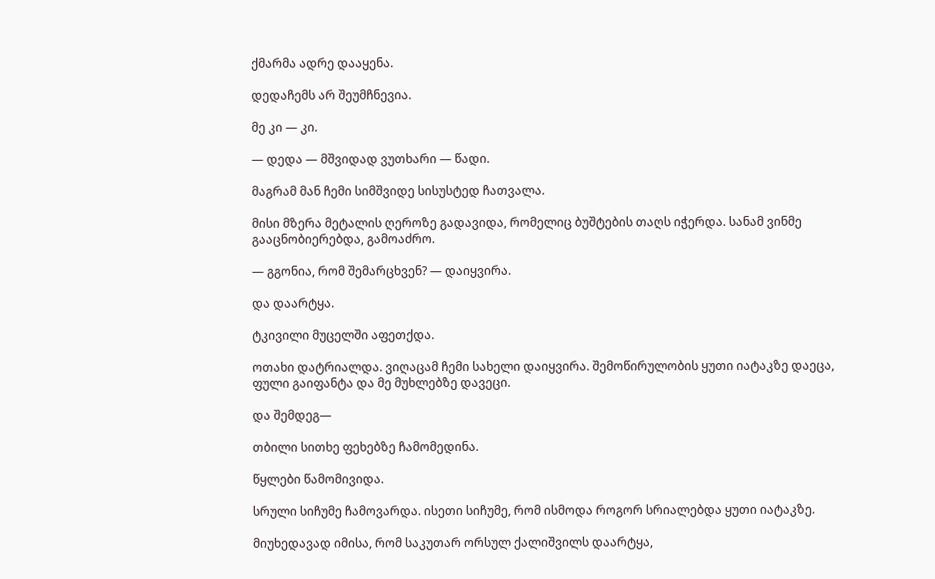ქმარმა ადრე დააყენა.

დედაჩემს არ შეუმჩნევია.

მე კი — კი.

— დედა — მშვიდად ვუთხარი — წადი.

მაგრამ მან ჩემი სიმშვიდე სისუსტედ ჩათვალა.

მისი მზერა მეტალის ღეროზე გადავიდა, რომელიც ბუშტების თაღს იჭერდა. სანამ ვინმე გააცნობიერებდა, გამოაძრო.

— გგონია, რომ შემარცხვენ? — დაიყვირა.

და დაარტყა.

ტკივილი მუცელში აფეთქდა.

ოთახი დატრიალდა. ვიღაცამ ჩემი სახელი დაიყვირა. შემოწირულობის ყუთი იატაკზე დაეცა, ფული გაიფანტა და მე მუხლებზე დავეცი.

და შემდეგ—

თბილი სითხე ფეხებზე ჩამომედინა.

წყლები წამომივიდა.

სრული სიჩუმე ჩამოვარდა. ისეთი სიჩუმე, რომ ისმოდა როგორ სრიალებდა ყუთი იატაკზე.

მიუხედავად იმისა, რომ საკუთარ ორსულ ქალიშვილს დაარტყა,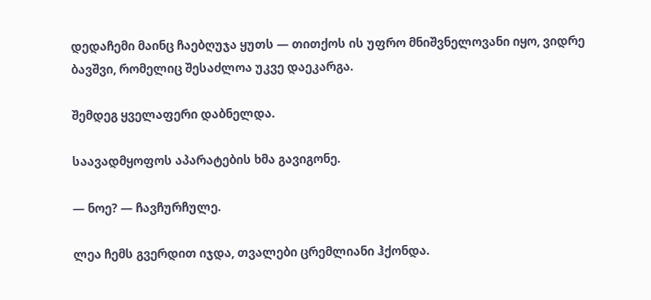დედაჩემი მაინც ჩაებღუჯა ყუთს — თითქოს ის უფრო მნიშვნელოვანი იყო, ვიდრე ბავშვი, რომელიც შესაძლოა უკვე დაეკარგა.

შემდეგ ყველაფერი დაბნელდა.

საავადმყოფოს აპარატების ხმა გავიგონე.

— ნოე? — ჩავჩურჩულე.

ლეა ჩემს გვერდით იჯდა, თვალები ცრემლიანი ჰქონდა.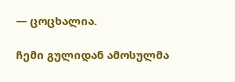— ცოცხალია.

ჩემი გულიდან ამოსულმა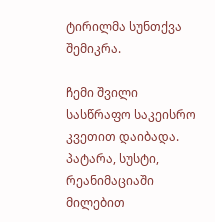ტირილმა სუნთქვა შემიკრა.

ჩემი შვილი სასწრაფო საკეისრო კვეთით დაიბადა. პატარა, სუსტი, რეანიმაციაში მილებით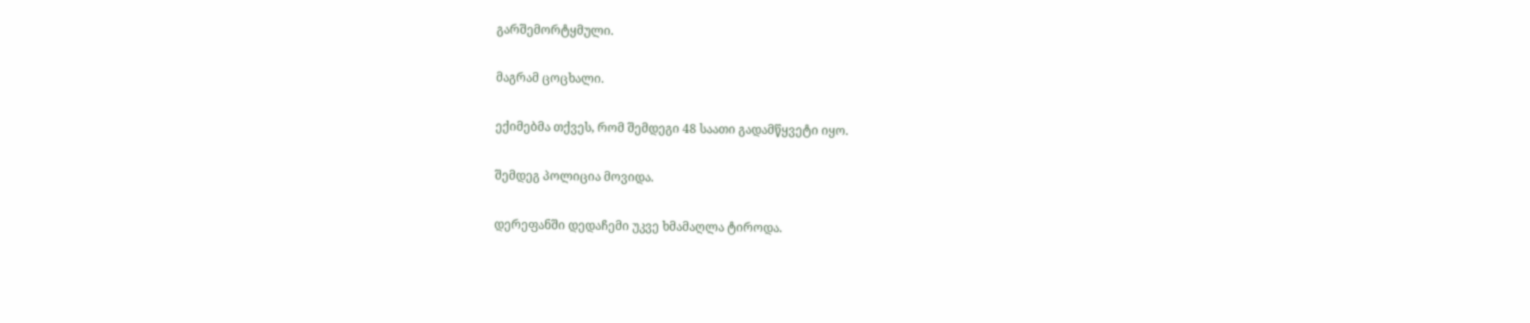გარშემორტყმული.

მაგრამ ცოცხალი.

ექიმებმა თქვეს, რომ შემდეგი 48 საათი გადამწყვეტი იყო.

შემდეგ პოლიცია მოვიდა.

დერეფანში დედაჩემი უკვე ხმამაღლა ტიროდა.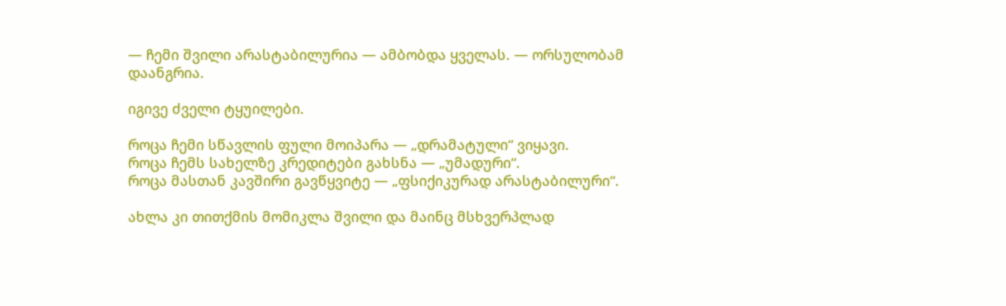— ჩემი შვილი არასტაბილურია — ამბობდა ყველას. — ორსულობამ დაანგრია.

იგივე ძველი ტყუილები.

როცა ჩემი სწავლის ფული მოიპარა — „დრამატული“ ვიყავი.
როცა ჩემს სახელზე კრედიტები გახსნა — „უმადური“.
როცა მასთან კავშირი გავწყვიტე — „ფსიქიკურად არასტაბილური“.

ახლა კი თითქმის მომიკლა შვილი და მაინც მსხვერპლად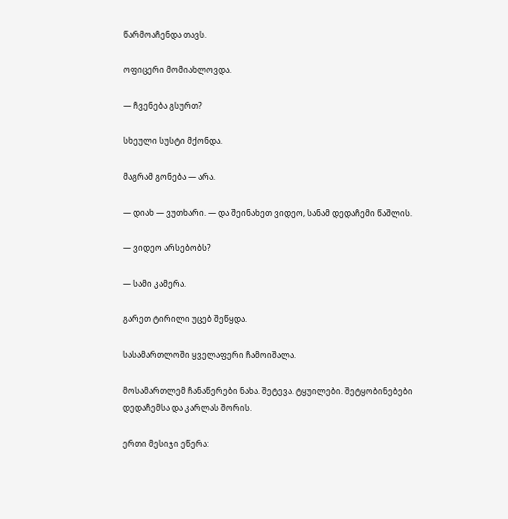წარმოაჩენდა თავს.

ოფიცერი მომიახლოვდა.

— ჩვენება გსურთ?

სხეული სუსტი მქონდა.

მაგრამ გონება — არა.

— დიახ — ვუთხარი. — და შეინახეთ ვიდეო, სანამ დედაჩემი წაშლის.

— ვიდეო არსებობს?

— სამი კამერა.

გარეთ ტირილი უცებ შეწყდა.

სასამართლოში ყველაფერი ჩამოიშალა.

მოსამართლემ ჩანაწერები ნახა. შეტევა. ტყუილები. შეტყობინებები დედაჩემსა და კარლას შორის.

ერთი მესიჯი ეწერა: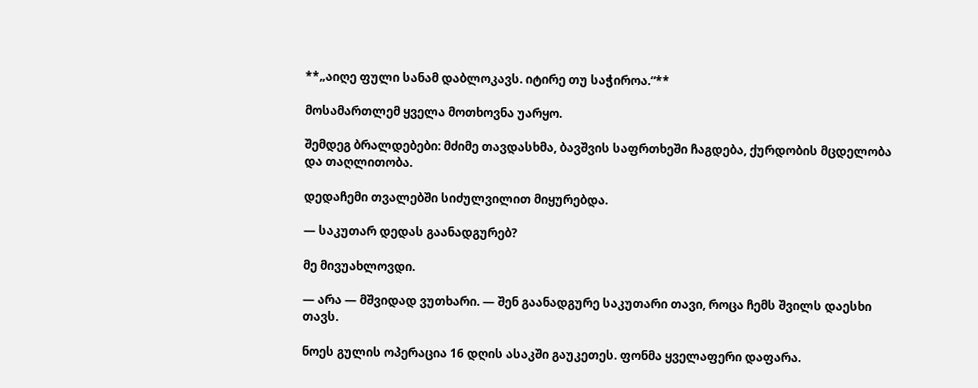**„აიღე ფული სანამ დაბლოკავს. იტირე თუ საჭიროა.“**

მოსამართლემ ყველა მოთხოვნა უარყო.

შემდეგ ბრალდებები: მძიმე თავდასხმა, ბავშვის საფრთხეში ჩაგდება, ქურდობის მცდელობა და თაღლითობა.

დედაჩემი თვალებში სიძულვილით მიყურებდა.

— საკუთარ დედას გაანადგურებ?

მე მივუახლოვდი.

— არა — მშვიდად ვუთხარი. — შენ გაანადგურე საკუთარი თავი, როცა ჩემს შვილს დაესხი თავს.

ნოეს გულის ოპერაცია 16 დღის ასაკში გაუკეთეს. ფონმა ყველაფერი დაფარა.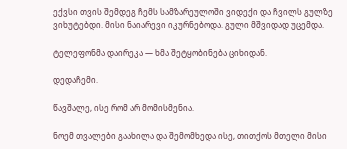ექვსი თვის შემდეგ ჩემს სამზარეულოში ვიდექი და ჩვილს გულზე ვიხუტებდი. მისი ნაიარევი იკურნებოდა. გული მშვიდად უცემდა.

ტელეფონმა დაირეკა — ხმა შეტყობინება ციხიდან.

დედაჩემი.

წავშალე, ისე რომ არ მომისმენია.

ნოემ თვალები გაახილა და შემომხედა ისე, თითქოს მთელი მისი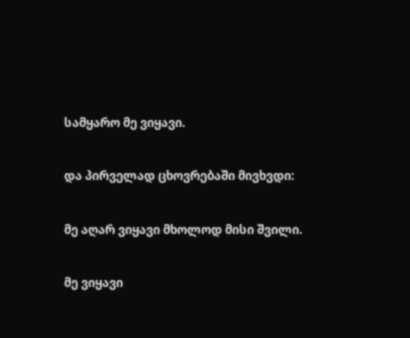სამყარო მე ვიყავი.

და პირველად ცხოვრებაში მივხვდი:

მე აღარ ვიყავი მხოლოდ მისი შვილი.

მე ვიყავი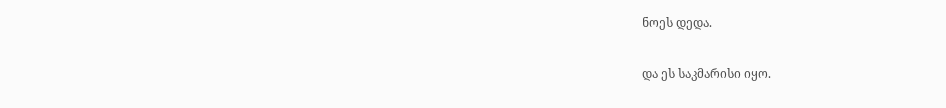ნოეს დედა.

და ეს საკმარისი იყო.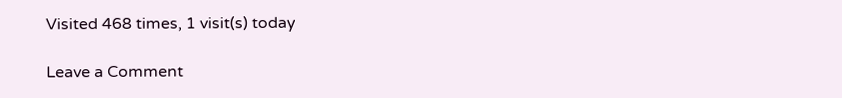Visited 468 times, 1 visit(s) today

Leave a Comment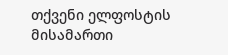თქვენი ელფოსტის მისამართი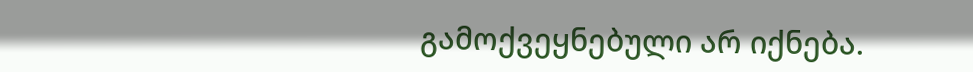გამოქვეყნებული არ იქნება.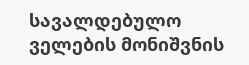სავალდებულო ველების მონიშვნის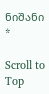ნიშანი *

Scroll to Top